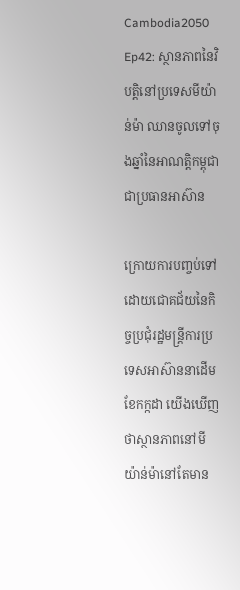Cambodia2050 Ep42: ស្ថានភាពនៃវិបត្តិនៅប្រទេសមីយ៉ាន់ម៉ា ឈានចូលទៅចុងឆ្នាំនៃអាណត្តិកម្ពុជាជាប្រធានអាស៊ាន

ក្រោយការបញ្ចប់ទៅដោយជោគជ័យនៃកិច្ចប្រជុំរដ្ឋមន្ត្រីការប្រទេសអាស៊ាននាដើមខែកក្កដា យើងឃើញថាស្ថានភាពនៅមីយ៉ាន់ម៉ានៅតែមាន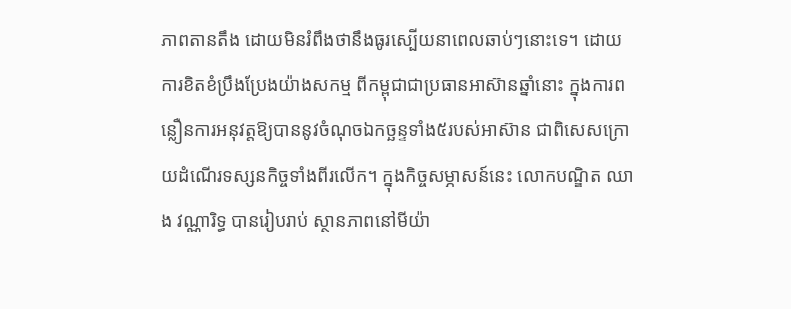ភាពតានតឹង ដោយមិនរំពឹងថានឹងធូរស្បើយនាពេលឆាប់ៗនោះទេ។ ដោយការខិតខំប្រឹងប្រែងយ៉ាងសកម្ម ពីកម្ពុជាជាប្រធានអាស៊ានឆ្នាំនោះ ក្នុងការពន្លឿនការអនុវត្តឱ្យបាននូវចំណុចឯកច្ឆន្ទទាំង៥របស់អាស៊ាន ជាពិសេសក្រោយដំណើរទស្សនកិច្ចទាំងពីរលើក។ ក្នុងកិច្ចសម្ភាសន៍នេះ លោកបណ្ឌិត ឈាង វណ្ណារិទ្ធ បានរៀបរាប់ ស្ថានភាពនៅមីយ៉ា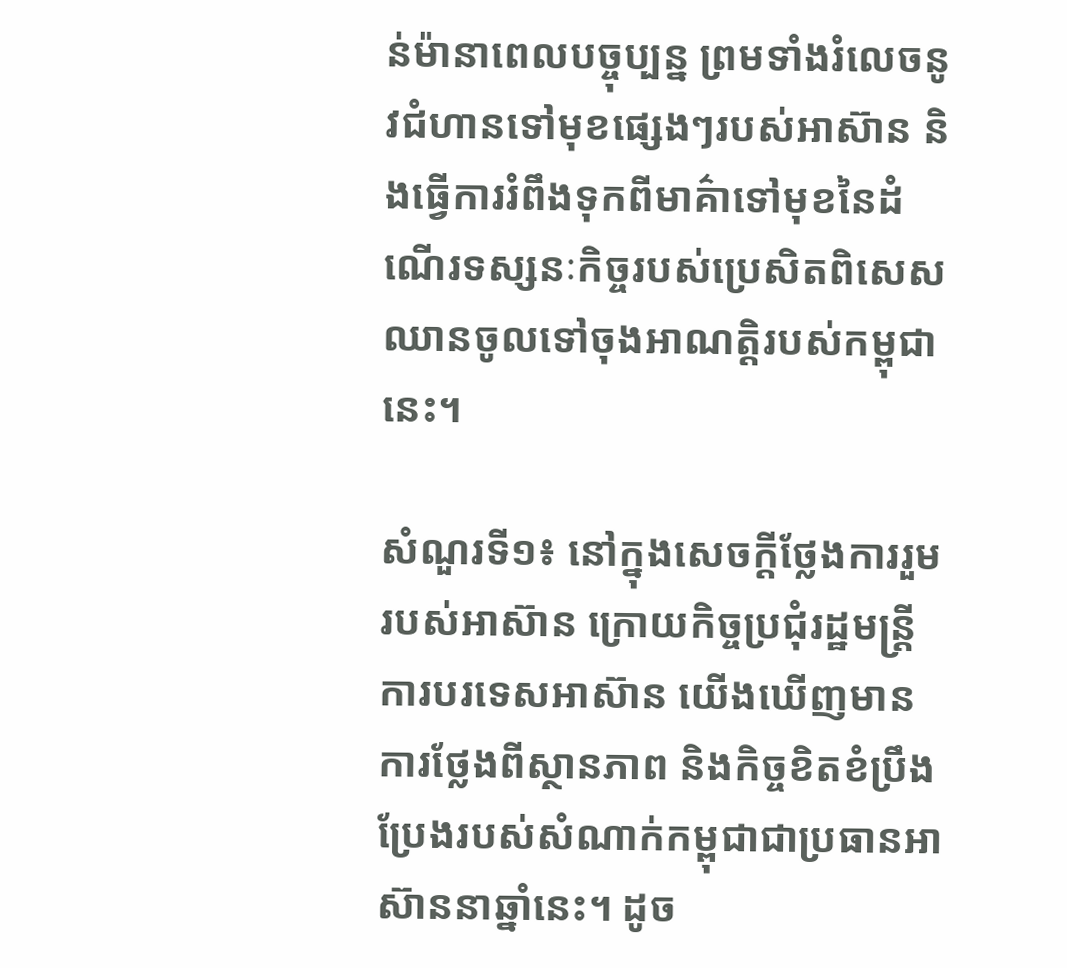ន់ម៉ានាពេលបច្ចុប្បន្ន ព្រមទាំងរំលេចនូវជំហានទៅមុខផ្សេងៗរបស់អាស៊ាន និងធ្វើការរំពឹងទុកពីមាគ៌ាទៅមុខនៃដំណើរទស្សនៈកិច្ចរបស់ប្រេសិតពិសេសឈានចូលទៅចុងអាណត្តិរបស់កម្ពុជានេះ។

សំណួរទី១៖ នៅក្នុងសេចក្តីថ្លែងការរួមរបស់អាស៊ាន ក្រោយកិច្ចប្រជុំរដ្ឋមន្ត្រីការបរទេសអាស៊ាន យើងឃើញមានការថ្លែងពីស្ថានភាព និងកិច្ចខិតខំប្រឹងប្រែងរបស់សំណាក់កម្ពុជាជាប្រធានអាស៊ាននាឆ្នាំនេះ។ ដូច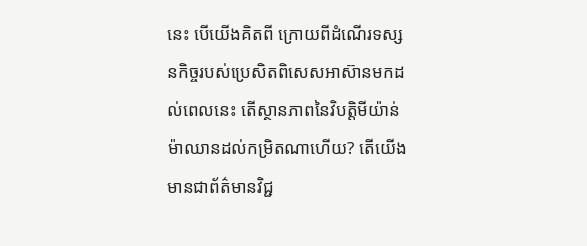នេះ បើយើងគិតពី ក្រោយពីដំណើរទស្សនកិច្ចរបស់ប្រេសិតពិសេសអាស៊ានមកដល់ពេលនេះ តើស្ថានភាពនៃវិបត្តិមីយ៉ាន់ម៉ាឈានដល់កម្រិតណាហើយ? តើយើងមានជាព័ត៌មានវិជ្ជ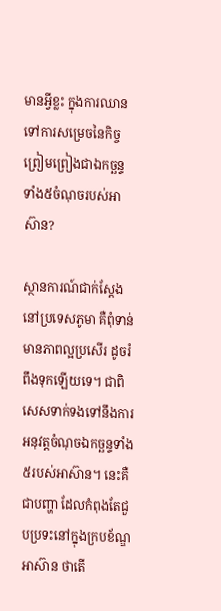មានអ្វីខ្លះ ក្នុងការឈានទៅការសម្រេចនៃកិច្ចព្រៀមព្រៀងជាឯកច្ឆន្ទទាំង៥ចំណុចរបស់អាស៊ាន?

ស្ថានការណ៍ជាក់ស្ដែងនៅប្រទេសភូមា គឺពុំទាន់មានភាពល្អប្រសើរ ដូចរំពឹងទុកឡើយទេ។ ជាពិសេសទាក់ទងទៅនឹងការអនុវត្តចំណុចឯកច្ឆន្ទទាំង៥របស់អាស៊ាន។ នេះគឺជាបញ្ហា ដែលកំពុងតែជួបប្រទះនៅក្នុងក្របខ័ណ្ឌអាស៊ាន ថាតើ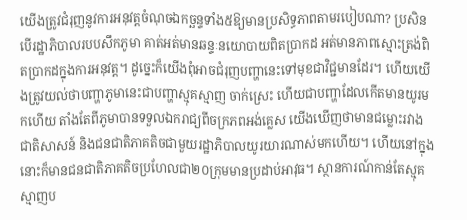យើងត្រូវជំរុញនូវការអនុវត្តចំណុចឯកច្ឆន្ទទាំង៥ឱ្យមានប្រសិទ្ធភាពតាមរបៀបណា? ប្រសិនបើរដ្ឋាភិបាលរបបសឹកភូមា គាត់អត់មានឆន្ទៈនយោបាយពិតប្រាកដ អត់មានភាពស្មោះត្រង់ពិតប្រាកដក្នុងការអនុវត្ត។ ដូច្នេះក៏យើងពុំអាចជំរុញបញ្ហានេះទៅមុខជាវិជ្ជមានដែរ។ ហើយយើងត្រូវយល់ថាបញ្ហាភូមានេះជាបញ្ហាស្មុគស្មាញ ចាក់ស្រេះ ហើយជាបញ្ហាដែលកើតមានយូរមកហើយ តាំងតែពីភូមាបានទទួលឯករាជ្យពីចក្រភពអង់គ្លេស យើងឃើញថាមានជម្លោះរវាងជាតិសាសន៍ និងជនជាតិភាគតិចជាមួយរដ្ឋាភិបាលយូរយារណាស់មកហើយ។ ហើយនៅក្នុងនោះក៏មានជនជាតិភាគតិចប្រហែលជា២០ក្រុមមានប្រដាប់អាវុធ។ ស្ថានការណ៍កាន់តែស្មុគស្មាញប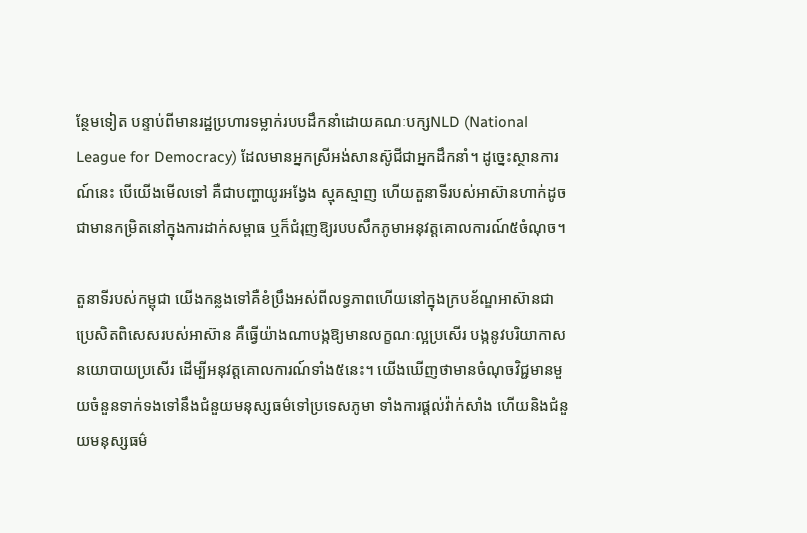ន្ថែមទៀត បន្ទាប់ពីមានរដ្ឋប្រហារទម្លាក់របបដឹកនាំដោយគណៈបក្សNLD (National League for Democracy) ដែលមានអ្នកស្រីអង់សានស៊ូជីជាអ្នកដឹកនាំ។ ដូច្នេះស្ថានការណ៍នេះ បើយើងមើលទៅ គឺជាបញ្ហាយូរអង្វែង ស្មុគស្មាញ ហើយតួនាទីរបស់អាស៊ានហាក់ដូចជាមានកម្រិតនៅក្នុងការដាក់សម្ពាធ ឬក៏ជំរុញឱ្យរបបសឹកភូមាអនុវត្តគោលការណ៍៥ចំណុច។

តួនាទីរបស់កម្ពុជា យើងកន្លងទៅគឺខំប្រឹងអស់ពីលទ្ធភាពហើយនៅក្នុងក្របខ័ណ្ឌអាស៊ានជាប្រេសិតពិសេសរបស់អាស៊ាន គឺធ្វើយ៉ាងណាបង្កឱ្យមានលក្ខណៈល្អប្រសើរ បង្កនូវបរិយាកាសនយោបាយប្រសើរ ដើម្បីអនុវត្តគោលការណ៍ទាំង៥នេះ។ យើងឃើញថាមានចំណុចវិជ្ជមានមួយចំនួនទាក់ទងទៅនឹងជំនួយមនុស្សធម៌ទៅប្រទេសភូមា ទាំងការផ្តល់វ៉ាក់សាំង ហើយនិងជំនួយមនុស្សធម៌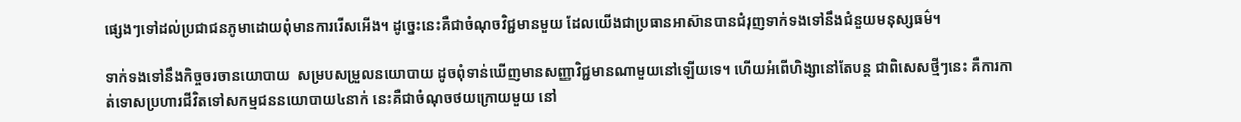ផ្សេងៗទៅដល់ប្រជាជនភូមាដោយពុំមានការរើសអើង។ ដូច្នេះនេះគឺជាចំណុចវិជ្ជមានមួយ ដែលយើងជាប្រធានអាស៊ានបានជំរុញទាក់ទងទៅនឹងជំនួយមនុស្សធម៌។

ទាក់ទងទៅនឹងកិច្ចចរចានយោបាយ  សម្របសម្រួលនយោបាយ ដូចពុំទាន់ឃើញមានសញ្ញាវិជ្ជមានណាមួយនៅឡើយទេ។ ហើយអំពើហិង្សានៅតែបន្ត ជាពិសេសថ្មីៗនេះ គឺការកាត់ទោសប្រហារជីវិតទៅសកម្មជននយោបាយ៤នាក់ នេះគឺជាចំណុចថយក្រោយមួយ នៅ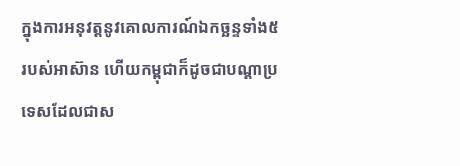ក្នុងការអនុវត្តនូវគោលការណ៍ឯកច្ឆន្ទទាំង៥របស់អាស៊ាន ហើយកម្ពុជាក៏ដូចជាបណ្ដាប្រទេសដែលជាស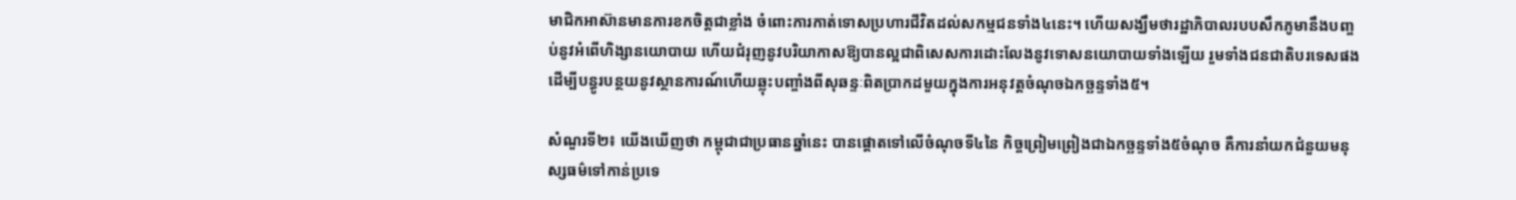មាជិកអាស៊ានមានការខកចិត្តជាខ្លាំង ចំពោះការកាត់ទោសប្រហារជីវិតដល់សកម្មជនទាំង៤នេះ។ ហើយសង្ឃឹមថារដ្ឋាភិបាលរបបសឹកភូមានឹងបញ្ចប់នូវអំពើហិង្សានយោបាយ ហើយជំរុញនូវបរិយាកាសឱ្យបានល្អជាពិសេសការដោះលែងនូវទោសនយោបាយទាំងឡើយ រួមទាំងជនជាតិបរទេសផង ដើម្បីបន្ធូរបន្ថយនូវស្ថានការណ៍ហើយឆ្លុះបញ្ចាំងពីសុឆន្ទៈពិតប្រាកដមួយក្នុងការអនុវត្តចំណុចឯកច្ឆន្ទទាំង៥។

សំណួរទី២៖ យើងឃើញថា កម្ពុជាជាប្រធានឆ្នាំនេះ បានផ្តោតទៅលើចំណុចទី៤នៃ កិច្ចព្រៀមព្រៀងជាឯកច្ឆន្ទទាំង៥ចំណុច គឺការនាំយកជំនួយមនុស្សធម៌ទៅកាន់ប្រទេ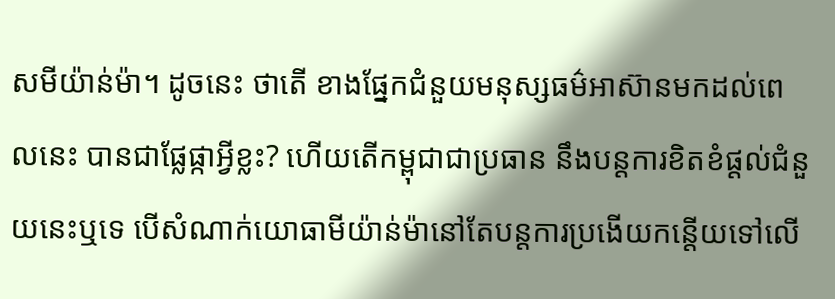សមីយ៉ាន់ម៉ា។ ដូចនេះ ថាតើ ខាងផ្នែកជំនួយមនុស្សធម៌អាស៊ានមកដល់ពេលនេះ បានជាផ្លែផ្កាអ្វីខ្លះ? ហើយតើកម្ពុជាជាប្រធាន នឹងបន្តការខិតខំផ្តល់ជំនួយនេះឬទេ បើសំណាក់យោធាមីយ៉ាន់ម៉ានៅតែបន្តការប្រងើយកន្តើយទៅលើ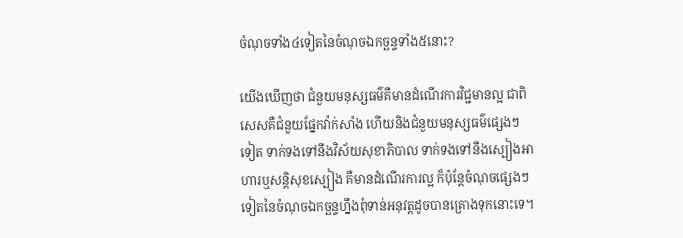ចំណុចទាំង៤ទៀតនៃចំណុចឯកច្ឆន្ទទាំង៥នោះ?

យើងឃើញថា ជំនួយមនុស្សធម៌គឺមានដំណើរការវិជ្ជមានល្អ ជាពិសេសគឺជំនួយផ្នែកវ៉ាក់សាំង ហើយនិងជំនួយមនុស្សធម៌ផ្សេងៗទៀត ទាក់ទងទៅនឹងវិស័យសុខាភិបាល ទាក់ទងទៅនឹងស្បៀងអាហារឬសន្តិសុខស្បៀង គឺមានដំណើរការល្អ ក៏ប៉ុន្តែចំណុចផ្សេងៗទៀតនៃចំណុចឯកច្ឆន្ទហ្នឹងពុំទាន់អនុវត្តដូចបានគ្រោងទុកនោះទេ។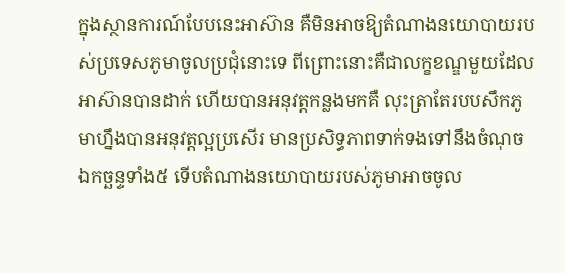ក្នុងស្ថានការណ៍បែបនេះអាស៊ាន គឺមិនអាចឱ្យតំណាងនយោបាយរបស់ប្រទេសភូមាចូលប្រជុំនោះទេ ពីព្រោះនោះគឺជាលក្ខខណ្ឌមួយដែលអាស៊ានបានដាក់ ហើយបានអនុវត្តកន្លងមកគឺ លុះត្រាតែរបបសឹកភូមាហ្នឹងបានអនុវត្តល្អប្រសើរ មានប្រសិទ្ធភាពទាក់ទងទៅនឹងចំណុចឯកច្ឆន្ទទាំង៥ ទើបតំណាងនយោបាយរបស់ភូមាអាចចូល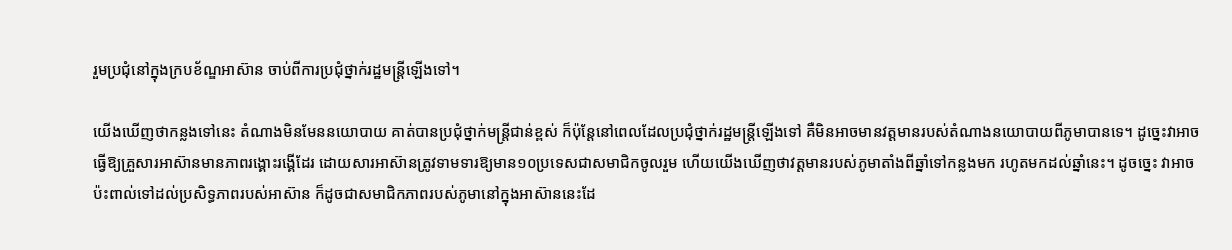រួមប្រជុំនៅក្នុងក្របខ័ណ្ឌអាស៊ាន ចាប់ពីការប្រជុំថ្នាក់រដ្ឋមន្ត្រីឡើងទៅ។

យើងឃើញថាកន្លងទៅនេះ តំណាងមិនមែននយោបាយ គាត់បានប្រជុំថ្នាក់មន្ត្រីជាន់ខ្ពស់ ក៏ប៉ុន្តែនៅពេលដែលប្រជុំថ្នាក់រដ្ឋមន្ត្រីឡើងទៅ គឺមិនអាចមានវត្តមានរបស់តំណាងនយោបាយពីភូមាបានទេ។ ដូច្នេះវាអាចធ្វើឱ្យគ្រួសារអាស៊ានមានភាពរង្គោះរង្គើដែរ ដោយសារអាស៊ានត្រូវទាមទារឱ្យមាន១០ប្រទេសជាសមាជិកចូលរួម ហើយយើងឃើញថាវត្តមានរបស់ភូមាតាំងពីឆ្នាំទៅកន្លងមក រហូតមកដល់ឆ្នាំនេះ។ ដូចច្នេះ វាអាចប៉ះពាល់ទៅដល់ប្រសិទ្ធភាពរបស់អាស៊ាន ក៏ដូចជាសមាជិកភាពរបស់ភូមានៅក្នុងអាស៊ាននេះដែ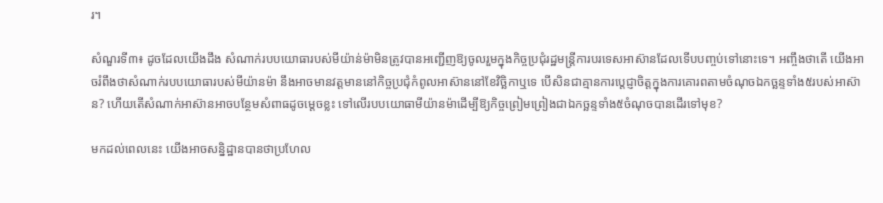រ។

សំណួរទី៣៖ ដូចដែលយើងដឹង សំណាក់របបយោធារបស់មីយ៉ាន់ម៉ាមិនត្រូវបានអញ្ជើញឱ្យចូលរួមក្នុងកិច្ចប្រជុំរដ្ឋមន្ត្រីការបរទេសអាស៊ានដែលទើបបញ្ចប់ទៅនោះទេ។ អញ្ចឹងថាតើ យើងអាចរំពឹងថាសំណាក់របបយោធារបស់មីយ៉ានម៉ា នឹងអាចមានវត្តមាននៅកិច្ចប្រជុំកំពូលអាស៊ាននៅខែវិច្ឆិកាឬទេ បើសិនជាគ្មានការប្តេជ្ញាចិត្តក្នុងការគោរពតាមចំណុចឯកច្ឆន្ទទាំង៥របស់អាស៊ាន? ហើយតើសំណាក់អាស៊ានអាចបន្ថែមសំពាធដូចម្តេចខ្លះ ទៅលើរបបយោធាមីយ៉ានម៉ាដើម្បីឱ្យកិច្ចព្រៀមព្រៀងជាឯកច្ឆន្ទទាំង៥ចំណុចបានដើរទៅមុខ?

មកដល់ពេលនេះ យើងអាចសន្និដ្ឋានបានថាប្រហែល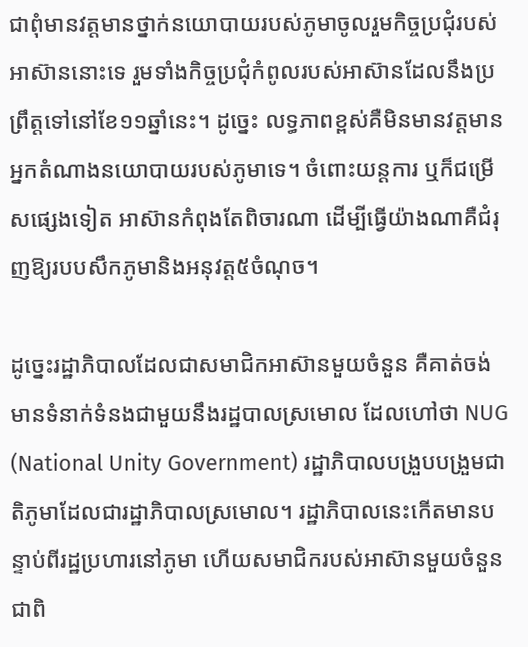ជាពុំមានវត្តមានថ្នាក់នយោបាយរបស់ភូមាចូលរួមកិច្ចប្រជុំរបស់អាស៊ាននោះទេ រួមទាំងកិច្ចប្រជុំកំពូលរបស់អាស៊ានដែលនឹងប្រព្រឹត្តទៅនៅខែ១១ឆ្នាំនេះ។ ដូច្នេះ លទ្ធភាពខ្ពស់គឺមិនមានវត្តមានអ្នកតំណាងនយោបាយរបស់ភូមាទេ។ ចំពោះយន្តការ ឬក៏ជម្រើសផ្សេងទៀត អាស៊ានកំពុងតែពិចារណា ដើម្បីធ្វើយ៉ាងណាគឺជំរុញឱ្យរបបសឹកភូមានិងអនុវត្ត៥ចំណុច។

ដូច្នេះរដ្ឋាភិបាលដែលជាសមាជិកអាស៊ានមួយចំនួន គឺគាត់ចង់មានទំនាក់ទំនងជាមួយនឹងរដ្ឋបាលស្រមោល ដែលហៅថា NUG (National Unity Government) រដ្ឋាភិបាលបង្រួបបង្រួមជាតិភូមាដែលជារដ្ឋាភិបាលស្រមោល។ រដ្ឋាភិបាលនេះកើតមានបន្ទាប់ពីរដ្ឋប្រហារនៅភូមា ហើយសមាជិករបស់អាស៊ានមួយចំនួន ជាពិ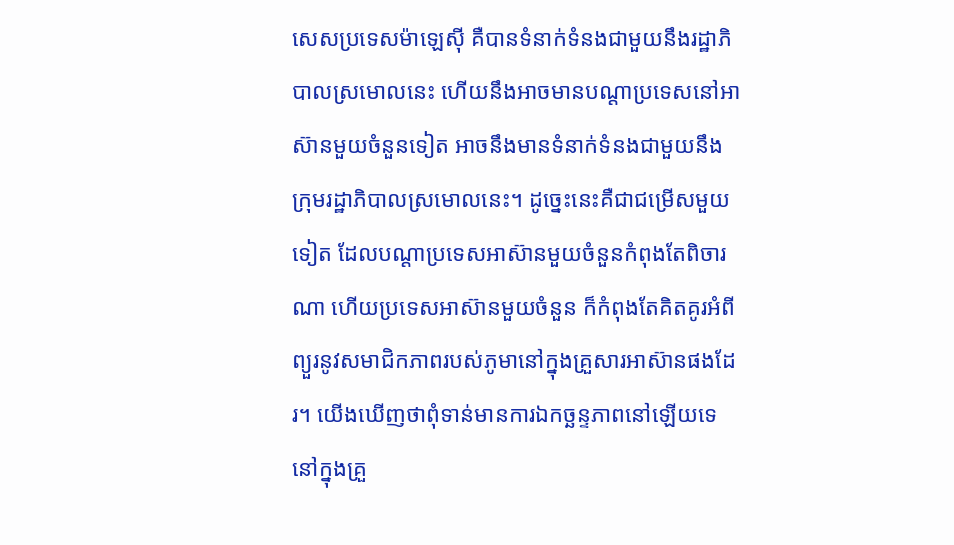សេសប្រទេសម៉ាឡេស៊ី គឺបានទំនាក់ទំនងជាមួយនឹងរដ្ឋាភិបាលស្រមោលនេះ ហើយនឹងអាចមានបណ្ដាប្រទេសនៅអាស៊ានមួយចំនួនទៀត អាចនឹងមានទំនាក់ទំនងជាមួយនឹងក្រុមរដ្ឋាភិបាលស្រមោលនេះ។ ដូច្នេះនេះគឺជាជម្រើសមួយទៀត ដែលបណ្ដាប្រទេសអាស៊ានមួយចំនួនកំពុងតែពិចារណា ហើយប្រទេសអាស៊ានមួយចំនួន ក៏កំពុងតែគិតគូរអំពីព្យួរនូវសមាជិកភាពរបស់ភូមានៅក្នុងគ្រួសារអាស៊ានផងដែរ។ យើងឃើញថាពុំទាន់មានការឯកច្ឆន្ទភាពនៅឡើយទេនៅក្នុងគ្រួ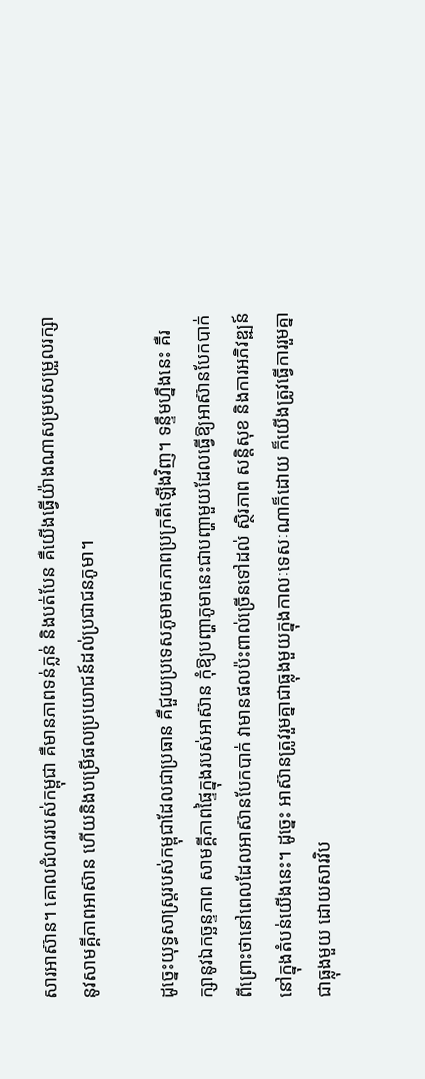សារអាស៊ាន។ គោលជំហររបស់កម្ពុជា គឺមានភាពទន់ភ្លន់ និងបត់បែន គឺយើងធ្វើយ៉ាងណាសម្របសម្រួលរក្សានូវសាមគ្គីភាពអាស៊ាន ហើយនិងបម្រើផលប្រយោជន៍ដល់ប្រជាជនភូមា។

ដូច្នេះយុទ្ធសាស្ត្ររបស់កម្ពុជាដែលជាប្រធាន គឺជួយប្រទេសភូមាមកភាពប្រក្រតីឡើងវិញ។ ទន្ទឹមហ្នឹងនេះ គឺរក្សានូវឯកច្ឆន្ទភាព សាមគ្គីភាពផ្ទៃក្នុងរបស់អាស៊ាន កុំឱ្យបញ្ហាភូមានេះជាបញ្ហាមួយដែលធ្វើឱ្យអាស៊ានបែកបាក់ ពីព្រោះថានៅពេលដែលអាស៊ានបែកបាក់ វាមានផលប៉ះពាល់ច្រើនទៅដល់ ស្ថិរភាព សន្តិសុខ និងការអភិវឌ្ឍន៍នៅក្នុងតំបន់យើងនេះ។ ដូច្នេះ អាស៊ានត្រូវរួមគ្នាជាធ្លុងមួយក្នុងកាលៈទេសៈណាក៏ដោយ ក៏យើងត្រូវធ្វើការរួមគ្នាជាធ្លុងមួយ ដោយសារវិប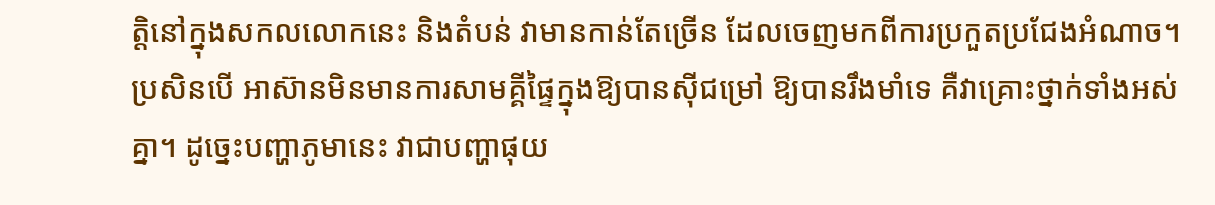ត្តិនៅក្នុងសកលលោកនេះ និងតំបន់ វាមានកាន់តែច្រើន ដែលចេញមកពីការប្រកួតប្រជែងអំណាច។ ប្រសិនបើ អាស៊ានមិនមានការសាមគ្គីផ្ទៃក្នុងឱ្យបានស៊ីជម្រៅ ឱ្យបានរឹងមាំទេ គឺវាគ្រោះថ្នាក់ទាំងអស់គ្នា។ ដូច្នេះបញ្ហាភូមានេះ វាជាបញ្ហាផុយ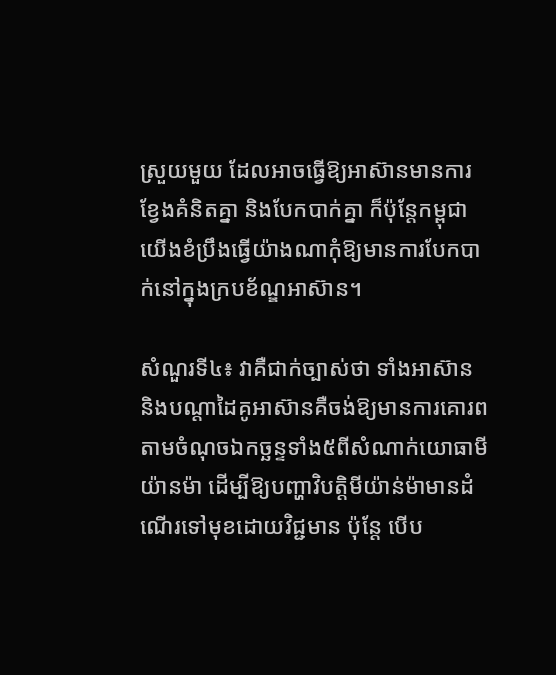ស្រួយមួយ ដែលអាចធ្វើឱ្យអាស៊ានមានការខ្វែងគំនិតគ្នា និងបែកបាក់គ្នា ក៏ប៉ុន្តែកម្ពុជាយើងខំប្រឹងធ្វើយ៉ាងណាកុំឱ្យមានការបែកបាក់នៅក្នុងក្របខ័ណ្ឌអាស៊ាន។

សំណួរទី៤៖ វាគឺជាក់ច្បាស់ថា ទាំងអាស៊ាន និងបណ្តាដៃគូអាស៊ានគឺចង់ឱ្យមានការគោរពតាមចំណុចឯកច្ឆន្ទទាំង៥ពីសំណាក់យោធាមីយ៉ានម៉ា ដើម្បីឱ្យបញ្ហាវិបត្តិមីយ៉ាន់ម៉ាមានដំណើរទៅមុខដោយវិជ្ជមាន ប៉ុន្តែ បើប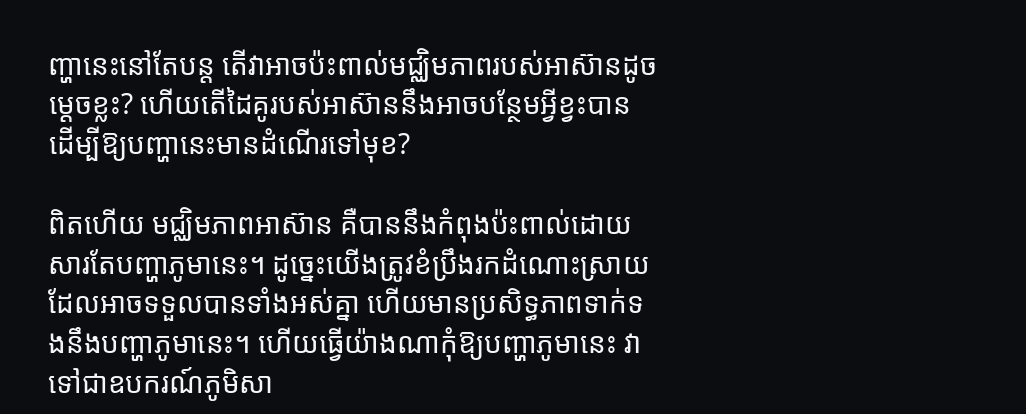ញ្ហានេះនៅតែបន្ត តើវាអាចប៉ះពាល់មជ្ឈិមភាពរបស់អាស៊ានដូចម្តេចខ្លះ? ហើយតើដៃគូរបស់អាស៊ាននឹងអាចបន្ថែមអ្វីខ្វះបាន ដើម្បីឱ្យបញ្ហានេះមានដំណើរទៅមុខ?

ពិតហើយ មជ្ឈិមភាពអាស៊ាន គឺបាននឹងកំពុងប៉ះពាល់ដោយសារតែបញ្ហាភូមានេះ។ ដូច្នេះយើងត្រូវខំប្រឹងរកដំណោះស្រាយ ដែលអាចទទួលបានទាំងអស់គ្នា ហើយមានប្រសិទ្ធភាពទាក់ទងនឹងបញ្ហាភូមានេះ។ ហើយធ្វើយ៉ាងណាកុំឱ្យបញ្ហាភូមានេះ វាទៅជាឧបករណ៍ភូមិសា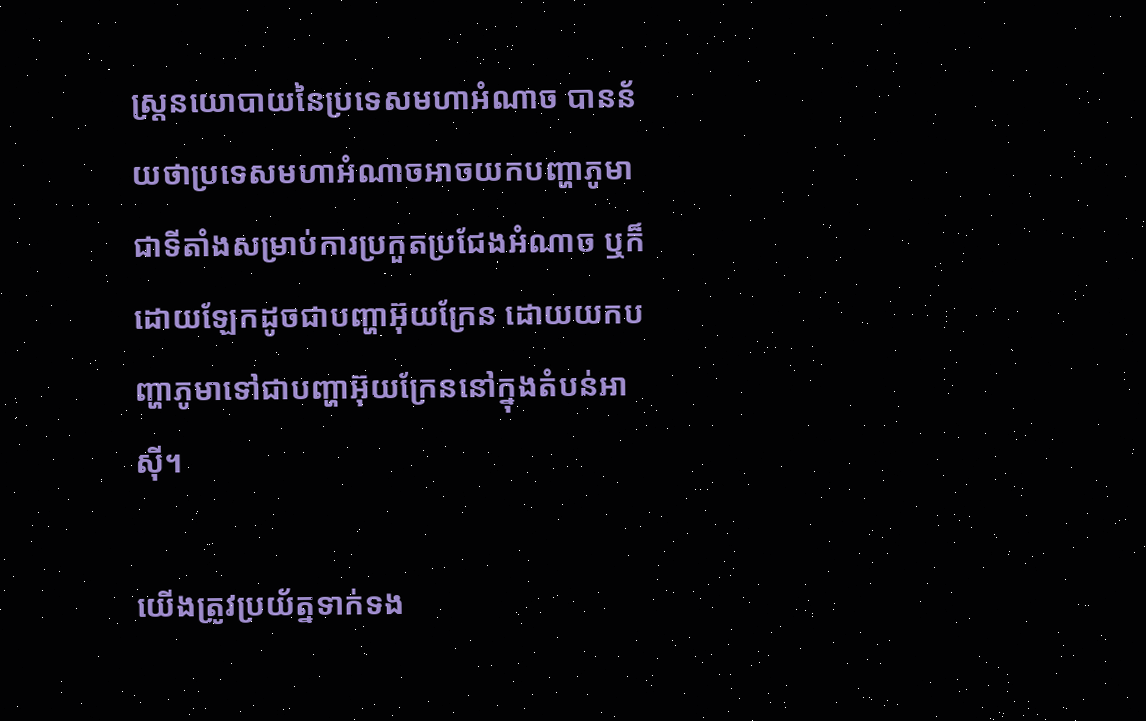ស្ត្រនយោបាយនៃប្រទេសមហាអំណាច បានន័យថាប្រទេសមហាអំណាចអាចយកបញ្ហាភូមាជាទីតាំងសម្រាប់ការប្រកួតប្រជែងអំណាច ឬក៏ដោយឡែកដូចជាបញ្ហាអ៊ុយក្រែន ដោយយកបញ្ហាភូមាទៅជាបញ្ហាអ៊ុយក្រែននៅក្នុងតំបន់អាស៊ី។

យើងត្រូវប្រយ័ត្នទាក់ទង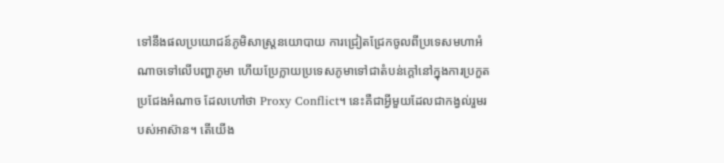ទៅនឹងផលប្រយោជន៍ភូមិសាស្ត្រនយោបាយ ការជ្រៀតជ្រែកចូលពីប្រទេសមហាអំណាចទៅលើបញ្ហាភូមា ហើយប្រែក្លាយប្រទេសភូមាទៅជាតំបន់ក្តៅនៅក្នុងការប្រកួតប្រជែងអំណាច ដែលហៅថា Proxy Conflict។ នេះគឺជាអ្វីមួយដែលជាកង្វល់រួមរបស់អាស៊ាន។ តើយើង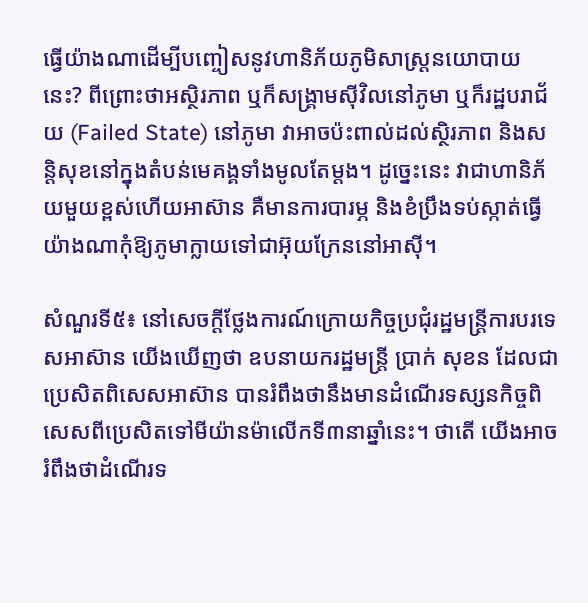ធ្វើយ៉ាងណាដើម្បីបញ្ចៀសនូវហានិភ័យភូមិសាស្ដ្រនយោបាយនេះ? ពីព្រោះថាអស្ថិរភាព ឬក៏សង្គ្រាមស៊ីវិលនៅភូមា ឬក៏រដ្ឋបរាជ័យ (Failed State) នៅភូមា វាអាចប៉ះពាល់ដល់ស្ថិរភាព និងសន្តិសុខនៅក្នុងតំបន់មេគង្គទាំងមូលតែម្ដង។ ដូច្នេះនេះ វាជាហានិភ័យមួយខ្ពស់ហើយអាស៊ាន គឺមានការបារម្ភ និងខំប្រឹងទប់ស្កាត់ធ្វើយ៉ាងណាកុំឱ្យភូមាក្លាយទៅជាអ៊ុយក្រែននៅអាស៊ី។

សំណួរទី៥៖ នៅសេចក្តីថ្លែងការណ៍ក្រោយកិច្ចប្រជុំរដ្ឋមន្ត្រីការបរទេសអាស៊ាន យើងឃើញថា ឧបនាយករដ្ឋមន្ត្រី ប្រាក់ សុខន ដែលជាប្រេសិតពិសេសអាស៊ាន បានរំពឹងថានឹងមានដំណើរទស្សនកិច្ចពិសេសពីប្រេសិតទៅមីយ៉ានម៉ាលើកទី៣នាឆ្នាំនេះ។ ថាតើ យើងអាចរំពឹងថាដំណើរទ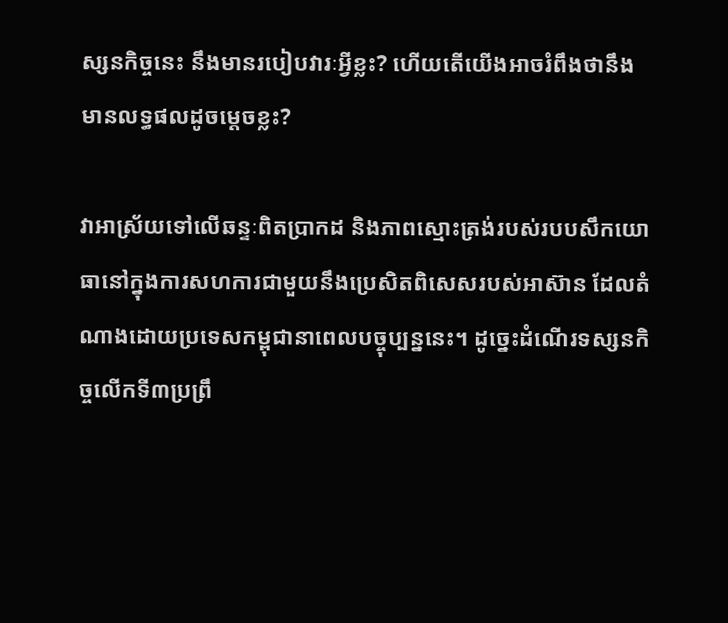ស្សនកិច្ចនេះ នឹងមានរបៀបវារៈអ្វីខ្លះ? ហើយតើយើងអាចរំពឹងថានឹងមានលទ្ធផលដូចម្តេចខ្លះ?

វាអាស្រ័យទៅលើឆន្ទៈពិតប្រាកដ និងភាពស្មោះត្រង់របស់របបសឹកយោធានៅក្នុងការសហការជាមួយនឹងប្រេសិតពិសេសរបស់អាស៊ាន ដែលតំណាងដោយប្រទេសកម្ពុជានាពេលបច្ចុប្បន្ននេះ។ ដូច្នេះដំណើរទស្សនកិច្ចលើកទី៣ប្រព្រឹ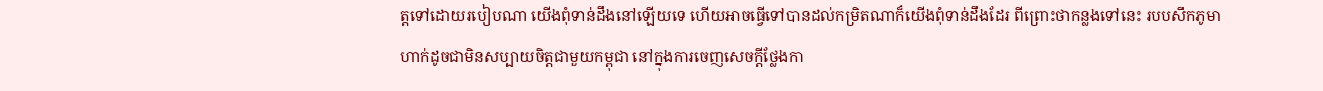ត្តទៅដោយរបៀបណា យើងពុំទាន់ដឹងនៅឡើយទេ ហើយអាចធ្វើទៅបានដល់កម្រិតណាក៏យើងពុំទាន់ដឹងដែរ ពីព្រោះថាកន្លងទៅនេះ របបសឹកភូមាហាក់ដូចជាមិនសប្បាយចិត្តជាមួយកម្ពុជា នៅក្នុងការចេញសេចក្ដីថ្លែងកា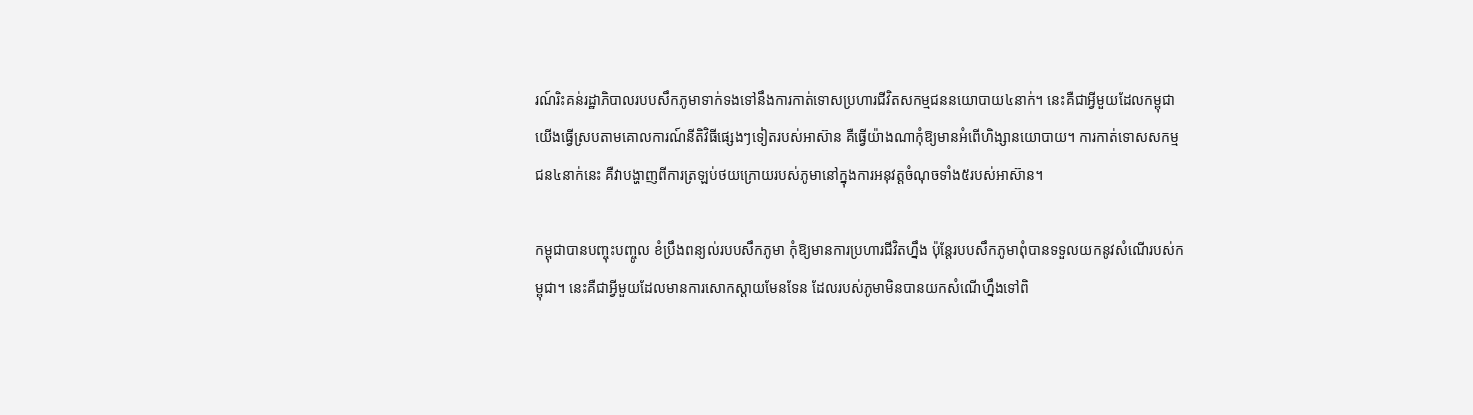រណ៍រិះគន់រដ្ឋាភិបាលរបបសឹកភូមាទាក់ទងទៅនឹងការកាត់ទោសប្រហារជីវិតសកម្មជននយោបាយ៤នាក់។ នេះគឺជាអ្វីមួយដែលកម្ពុជាយើងធ្វើស្របតាមគោលការណ៍នីតិវិធីផ្សេងៗទៀតរបស់អាស៊ាន គឺធ្វើយ៉ាងណាកុំឱ្យមានអំពើហិង្សានយោបាយ។ ការកាត់ទោសសកម្មជន៤នាក់នេះ គឺវាបង្ហាញពីការត្រឡប់ថយក្រោយរបស់ភូមានៅក្នុងការអនុវត្តចំណុចទាំង៥របស់អាស៊ាន។

កម្ពុជាបានបញ្ចុះបញ្ចូល ខំប្រឹងពន្យល់របបសឹកភូមា កុំឱ្យមានការប្រហារជីវិតហ្នឹង ប៉ុន្តែរបបសឹកភូមាពុំបានទទួលយកនូវសំណើរបស់កម្ពុជា។ នេះគឺជាអ្វីមួយដែលមានការសោកស្ដាយមែនទែន ដែលរបស់ភូមាមិនបានយកសំណើហ្នឹងទៅពិ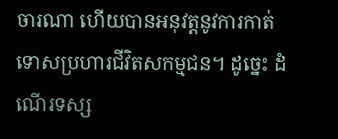ចារណា ហើយបានអនុវត្តនូវការកាត់ទោសប្រហារជីវិតសកម្មជន។ ដូច្នេះ ដំណើរទស្ស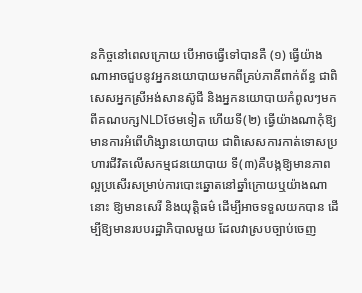នកិច្ចនៅពេលក្រោយ បើអាចធ្វើទៅបានគឺ (១) ធ្វើយ៉ាងណាអាចជួបនូវអ្នកនយោបាយមកពីគ្រប់ភាគីពាក់ព័ន្ធ ជាពិសេសអ្នកស្រីអង់សានស៊ូជី និងអ្នកនយោបាយកំពូលៗមកពីគណបក្សNLDថែមទៀត ហើយទី(២) ធ្វើយ៉ាងណាកុំឱ្យមានការអំពើហិង្សានយោបាយ ជាពិសេសការកាត់ទោសប្រហារជីវិតលើសកម្មជនយោបាយ ទី(៣)គឺបង្កឱ្យមានភាពល្អប្រសើរសម្រាប់ការបោះឆ្នោតនៅឆ្នាំក្រោយឬយ៉ាងណានោះ ឱ្យមានសេរី និងយុត្តិធម៌ ដើម្បីអាចទទួលយកបាន ដើម្បីឱ្យមានរបបរដ្ឋាភិបាលមួយ ដែលវាស្របច្បាប់ចេញ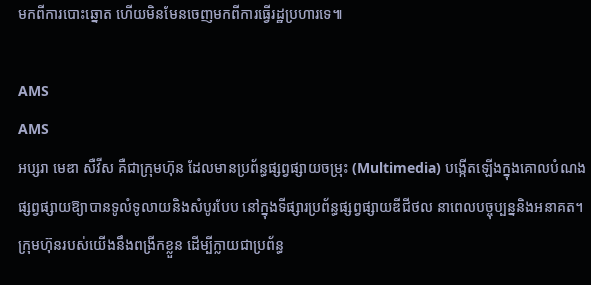មកពីការបោះឆ្នោត ហើយមិនមែនចេញមកពីការធ្វើរដ្ឋប្រហារទេ៕

AMS
AMS
អប្សរា មេឌា សឺវីស គឺជាក្រុមហ៊ុន ដែលមានប្រព័ន្ធផ្សព្វផ្សាយចម្រុះ (Multimedia) បង្កើតឡើងក្នុងគោលបំណងផ្សព្វផ្សាយឱ្យាបានទូលំទូលាយនិងសំបូរបែប នៅក្នុងទីផ្សារប្រព័ន្ធផ្សព្វផ្សាយឌីជីថល នាពេលបច្ចុប្បន្ននិងអនាគត។ ក្រុមហ៊ុនរបស់យើងនឹងពង្រីកខ្លួន ដើម្បីក្លាយជាប្រព័ន្ធ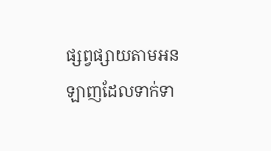ផ្សព្វផ្សាយតាមអនឡាញដែលទាក់ទា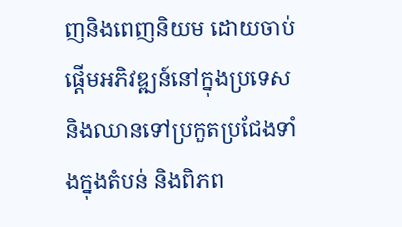ញនិងពេញនិយម ដោយចាប់ផ្តើមអភិវឌ្ឍន៍នៅក្នុងប្រទេស និងឈានទៅប្រកួតប្រជែងទាំងក្នុងតំបន់ និងពិភព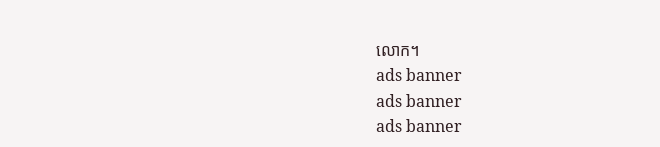លោក។
ads banner
ads banner
ads banner